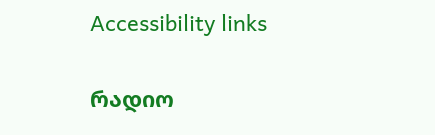Accessibility links

რადიო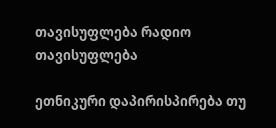თავისუფლება რადიო თავისუფლება

ეთნიკური დაპირისპირება თუ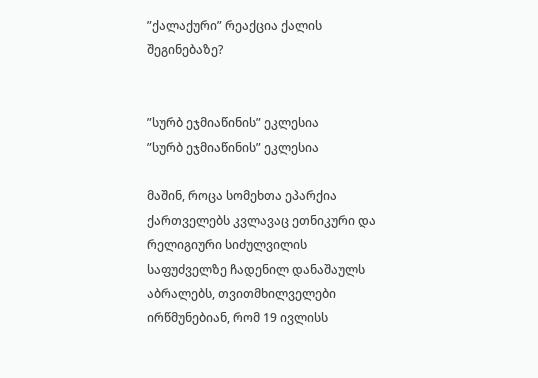”ქალაქური” რეაქცია ქალის შეგინებაზე?


”სურბ ეჯმიაწინის” ეკლესია
”სურბ ეჯმიაწინის” ეკლესია

მაშინ, როცა სომეხთა ეპარქია ქართველებს კვლავაც ეთნიკური და რელიგიური სიძულვილის საფუძველზე ჩადენილ დანაშაულს აბრალებს, თვითმხილველები ირწმუნებიან, რომ 19 ივლისს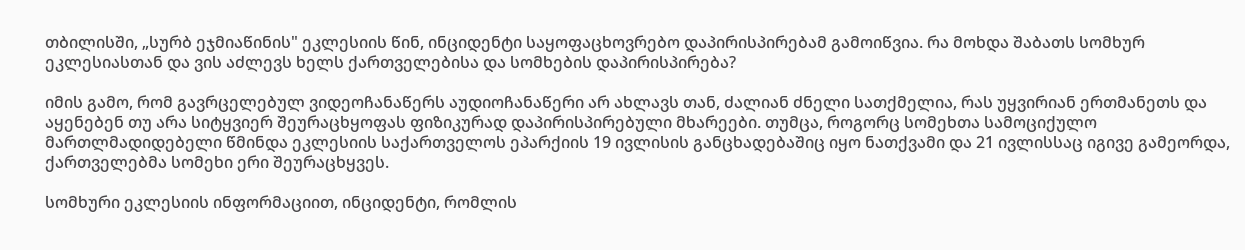თბილისში, „სურბ ეჯმიაწინის" ეკლესიის წინ, ინციდენტი საყოფაცხოვრებო დაპირისპირებამ გამოიწვია. რა მოხდა შაბათს სომხურ ეკლესიასთან და ვის აძლევს ხელს ქართველებისა და სომხების დაპირისპირება?

იმის გამო, რომ გავრცელებულ ვიდეოჩანაწერს აუდიოჩანაწერი არ ახლავს თან, ძალიან ძნელი სათქმელია, რას უყვირიან ერთმანეთს და აყენებენ თუ არა სიტყვიერ შეურაცხყოფას ფიზიკურად დაპირისპირებული მხარეები. თუმცა, როგორც სომეხთა სამოციქულო მართლმადიდებელი წმინდა ეკლესიის საქართველოს ეპარქიის 19 ივლისის განცხადებაშიც იყო ნათქვამი და 21 ივლისსაც იგივე გამეორდა, ქართველებმა სომეხი ერი შეურაცხყვეს.

სომხური ეკლესიის ინფორმაციით, ინციდენტი, რომლის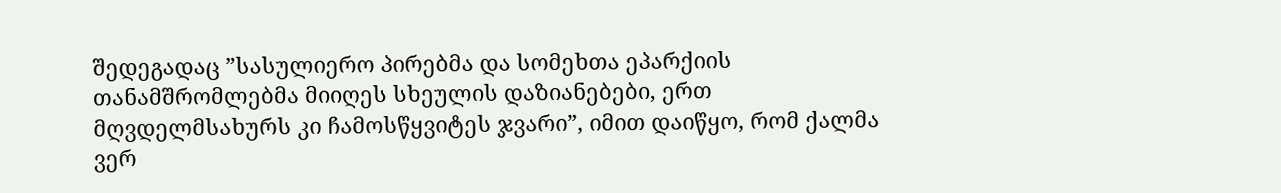შედეგადაც ”სასულიერო პირებმა და სომეხთა ეპარქიის თანამშრომლებმა მიიღეს სხეულის დაზიანებები, ერთ მღვდელმსახურს კი ჩამოსწყვიტეს ჯვარი”, იმით დაიწყო, რომ ქალმა ვერ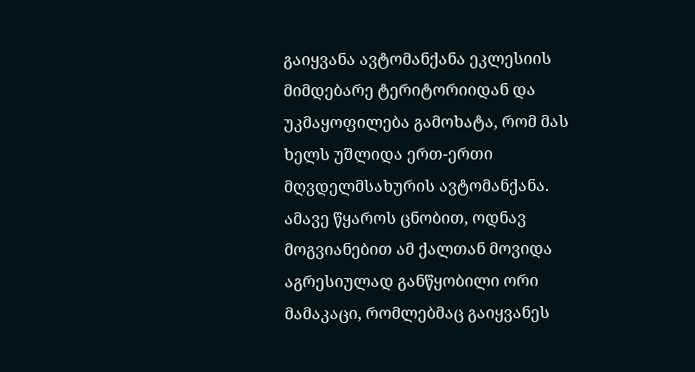გაიყვანა ავტომანქანა ეკლესიის მიმდებარე ტერიტორიიდან და უკმაყოფილება გამოხატა, რომ მას ხელს უშლიდა ერთ-ერთი მღვდელმსახურის ავტომანქანა. ამავე წყაროს ცნობით, ოდნავ მოგვიანებით ამ ქალთან მოვიდა აგრესიულად განწყობილი ორი მამაკაცი, რომლებმაც გაიყვანეს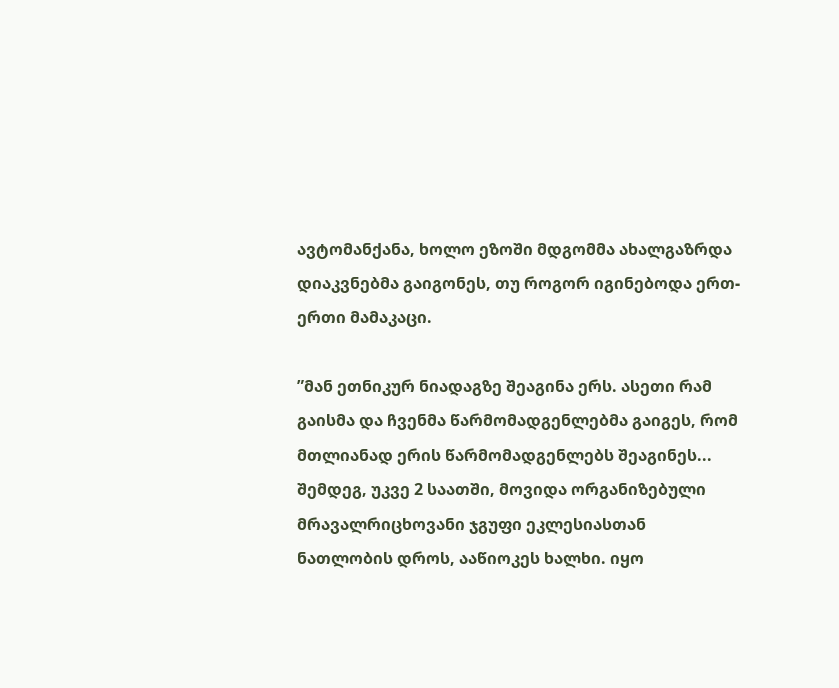ავტომანქანა, ხოლო ეზოში მდგომმა ახალგაზრდა დიაკვნებმა გაიგონეს, თუ როგორ იგინებოდა ერთ-ერთი მამაკაცი.

”მან ეთნიკურ ნიადაგზე შეაგინა ერს. ასეთი რამ გაისმა და ჩვენმა წარმომადგენლებმა გაიგეს, რომ მთლიანად ერის წარმომადგენლებს შეაგინეს... შემდეგ, უკვე 2 საათში, მოვიდა ორგანიზებული მრავალრიცხოვანი ჯგუფი ეკლესიასთან ნათლობის დროს, ააწიოკეს ხალხი. იყო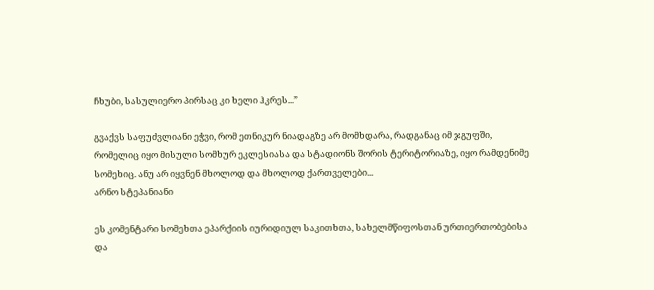ჩხუბი, სასულიერო პირსაც კი ხელი ჰკრეს...”

გვაქვს საფუძვლიანი ეჭვი, რომ ეთნიკურ ნიადაგზე არ მომხდარა, რადგანაც იმ ჯგუფში, რომელიც იყო მისული სომხურ ეკლესიასა და სტადიონს შორის ტერიტორიაზე, იყო რამდენიმე სომეხიც. ანუ არ იყვნენ მხოლოდ და მხოლოდ ქართველები...
არნო სტეპანიანი

ეს კომენტარი სომეხთა ეპარქიის იურიდიულ საკითხთა, სახელმწიფოსთან ურთიერთობებისა და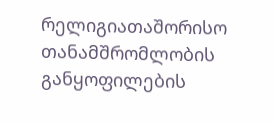რელიგიათაშორისო თანამშრომლობის განყოფილების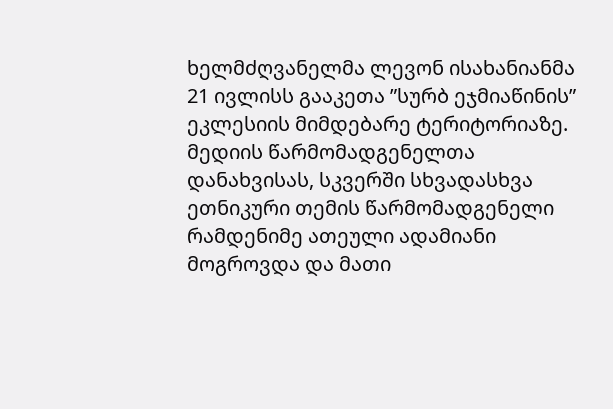ხელმძღვანელმა ლევონ ისახანიანმა 21 ივლისს გააკეთა ”სურბ ეჯმიაწინის” ეკლესიის მიმდებარე ტერიტორიაზე. მედიის წარმომადგენელთა დანახვისას, სკვერში სხვადასხვა ეთნიკური თემის წარმომადგენელი რამდენიმე ათეული ადამიანი მოგროვდა და მათი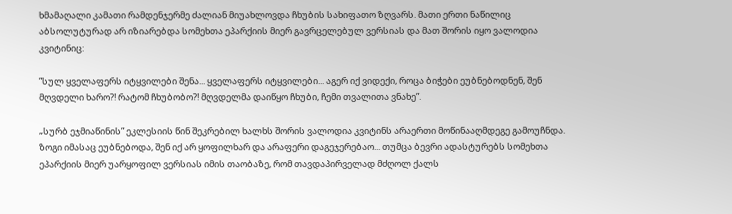ხმამაღალი კამათი რამდენჯერმე ძალიან მიუახლოვდა ჩხუბის სახიფათო ზღვარს. მათი ერთი ნაწილიც აბსოლუტურად არ იზიარებდა სომეხთა ეპარქიის მიერ გავრცელებულ ვერსიას და მათ შორის იყო ვალოდია კვიტინიც:

”სულ ყველაფერს იტყვილები შენა... ყველაფერს იტყვილები... აგერ იქ ვიდექი, როცა ბიჭები ეუბნებოდნენ, შენ მღვდელი ხარო?! რატომ ჩხუბობო?! მღვდელმა დაიწყო ჩხუბი, ჩემი თვალითა ვნახე”.

„სურბ ეჯმიაწინის” ეკლესიის წინ შეკრებილ ხალხს შორის ვალოდია კვიტინს არაერთი მოწინააღმდეგე გამოუჩნდა. ზოგი იმასაც ეუბნებოდა, შენ იქ არ ყოფილხარ და არაფერი დაგეჯერებაო... თუმცა ბევრი ადასტურებს სომეხთა ეპარქიის მიერ უარყოფილ ვერსიას იმის თაობაზე, რომ თავდაპირველად მძღოლ ქალს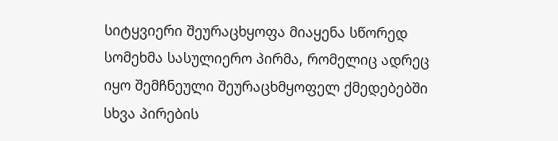სიტყვიერი შეურაცხყოფა მიაყენა სწორედ სომეხმა სასულიერო პირმა, რომელიც ადრეც იყო შემჩნეული შეურაცხმყოფელ ქმედებებში სხვა პირების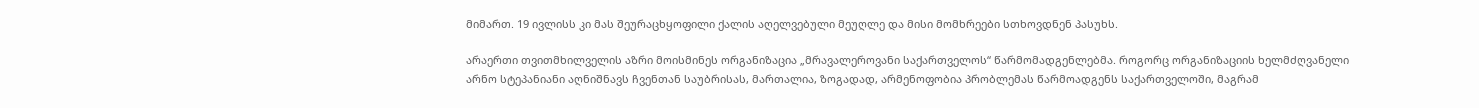მიმართ. 19 ივლისს კი მას შეურაცხყოფილი ქალის აღელვებული მეუღლე და მისი მომხრეები სთხოვდნენ პასუხს.

არაერთი თვითმხილველის აზრი მოისმინეს ორგანიზაცია „მრავალეროვანი საქართველოს“ წარმომადგენლებმა. როგორც ორგანიზაციის ხელმძღვანელი არნო სტეპანიანი აღნიშნავს ჩვენთან საუბრისას, მართალია, ზოგადად, არმენოფობია პრობლემას წარმოადგენს საქართველოში, მაგრამ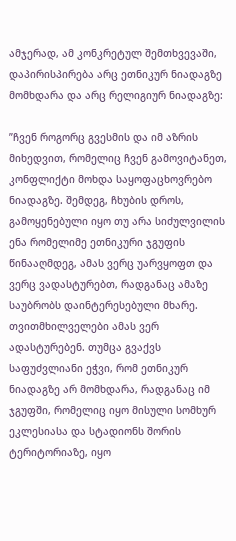ამჯერად, ამ კონკრეტულ შემთხვევაში, დაპირისპირება არც ეთნიკურ ნიადაგზე მომხდარა და არც რელიგიურ ნიადაგზე:

”ჩვენ როგორც გვესმის და იმ აზრის მიხედვით, რომელიც ჩვენ გამოვიტანეთ, კონფლიქტი მოხდა საყოფაცხოვრებო ნიადაგზე. შემდეგ, ჩხუბის დროს, გამოყენებული იყო თუ არა სიძულვილის ენა რომელიმე ეთნიკური ჯგუფის წინააღმდეგ, ამას ვერც უარვყოფთ და ვერც ვადასტურებთ, რადგანაც ამაზე საუბრობს დაინტერესებული მხარე. თვითმხილველები ამას ვერ ადასტურებენ. თუმცა გვაქვს საფუძვლიანი ეჭვი, რომ ეთნიკურ ნიადაგზე არ მომხდარა, რადგანაც იმ ჯგუფში, რომელიც იყო მისული სომხურ ეკლესიასა და სტადიონს შორის ტერიტორიაზე, იყო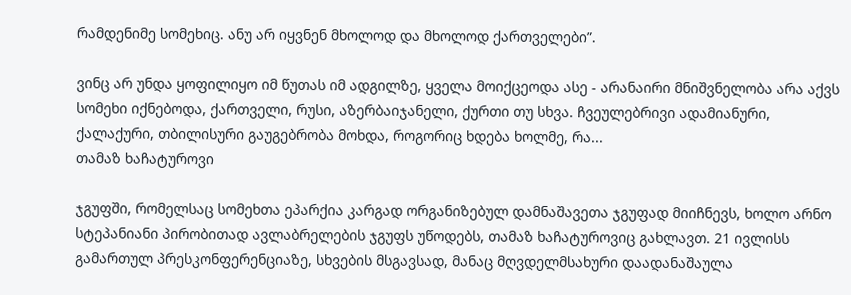რამდენიმე სომეხიც. ანუ არ იყვნენ მხოლოდ და მხოლოდ ქართველები”.

ვინც არ უნდა ყოფილიყო იმ წუთას იმ ადგილზე, ყველა მოიქცეოდა ასე - არანაირი მნიშვნელობა არა აქვს სომეხი იქნებოდა, ქართველი, რუსი, აზერბაიჯანელი, ქურთი თუ სხვა. ჩვეულებრივი ადამიანური, ქალაქური, თბილისური გაუგებრობა მოხდა, როგორიც ხდება ხოლმე, რა...
თამაზ ხაჩატუროვი

ჯგუფში, რომელსაც სომეხთა ეპარქია კარგად ორგანიზებულ დამნაშავეთა ჯგუფად მიიჩნევს, ხოლო არნო სტეპანიანი პირობითად ავლაბრელების ჯგუფს უწოდებს, თამაზ ხაჩატუროვიც გახლავთ. 21 ივლისს გამართულ პრესკონფერენციაზე, სხვების მსგავსად, მანაც მღვდელმსახური დაადანაშაულა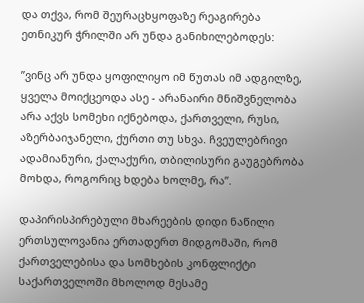და თქვა, რომ შეურაცხყოფაზე რეაგირება ეთნიკურ ჭრილში არ უნდა განიხილებოდეს:

”ვინც არ უნდა ყოფილიყო იმ წუთას იმ ადგილზე, ყველა მოიქცეოდა ასე - არანაირი მნიშვნელობა არა აქვს სომეხი იქნებოდა, ქართველი, რუსი, აზერბაიჯანელი, ქურთი თუ სხვა. ჩვეულებრივი ადამიანური, ქალაქური, თბილისური გაუგებრობა მოხდა, როგორიც ხდება ხოლმე, რა”.

დაპირისპირებული მხარეების დიდი ნაწილი ერთსულოვანია ერთადერთ მიდგომაში, რომ ქართველებისა და სომხების კონფლიქტი საქართველოში მხოლოდ მესამე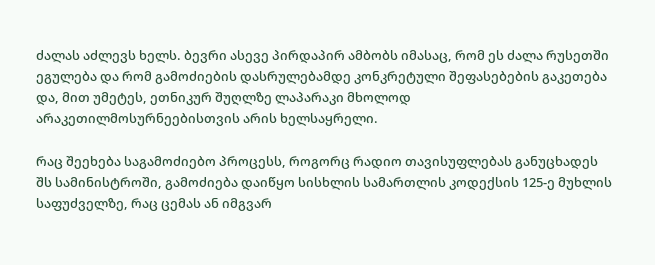ძალას აძლევს ხელს. ბევრი ასევე პირდაპირ ამბობს იმასაც, რომ ეს ძალა რუსეთში ეგულება და რომ გამოძიების დასრულებამდე კონკრეტული შეფასებების გაკეთება და, მით უმეტეს, ეთნიკურ შუღლზე ლაპარაკი მხოლოდ არაკეთილმოსურნეებისთვის არის ხელსაყრელი.

რაც შეეხება საგამოძიებო პროცესს, როგორც რადიო თავისუფლებას განუცხადეს შს სამინისტროში, გამოძიება დაიწყო სისხლის სამართლის კოდექსის 125-ე მუხლის საფუძველზე, რაც ცემას ან იმგვარ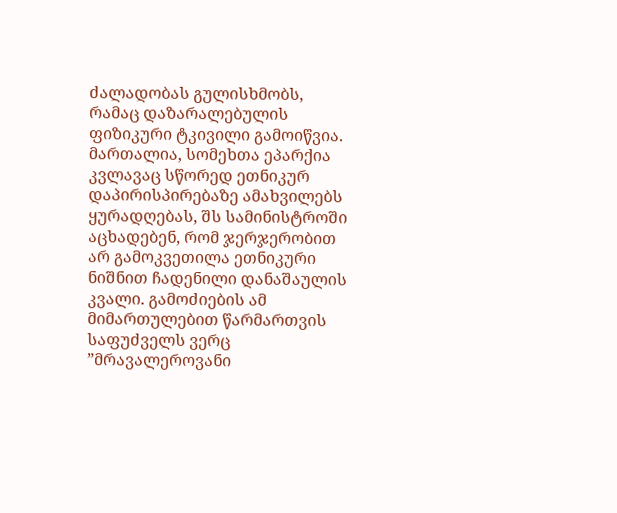ძალადობას გულისხმობს, რამაც დაზარალებულის ფიზიკური ტკივილი გამოიწვია. მართალია, სომეხთა ეპარქია კვლავაც სწორედ ეთნიკურ დაპირისპირებაზე ამახვილებს ყურადღებას, შს სამინისტროში აცხადებენ, რომ ჯერჯერობით არ გამოკვეთილა ეთნიკური ნიშნით ჩადენილი დანაშაულის კვალი. გამოძიების ამ მიმართულებით წარმართვის საფუძველს ვერც ”მრავალეროვანი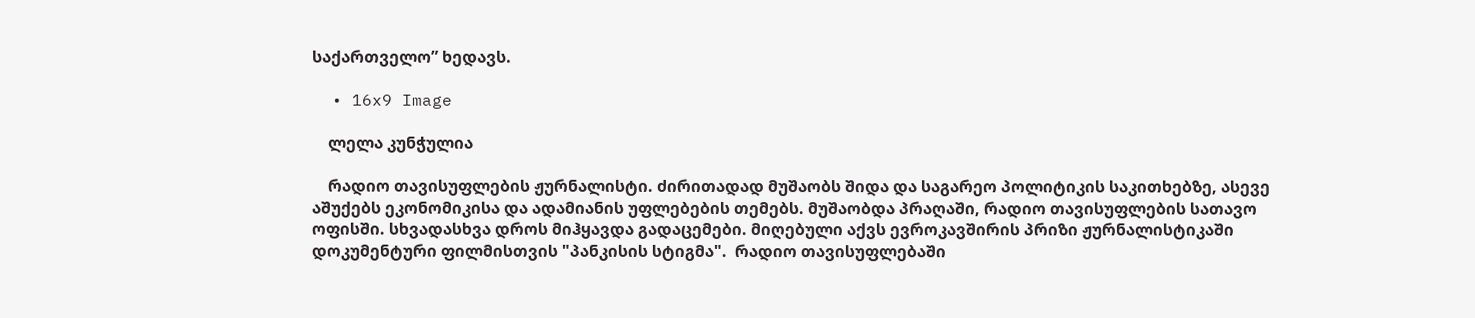საქართველო” ხედავს.

  • 16x9 Image

    ლელა კუნჭულია

    რადიო თავისუფლების ჟურნალისტი. ძირითადად მუშაობს შიდა და საგარეო პოლიტიკის საკითხებზე, ასევე აშუქებს ეკონომიკისა და ადამიანის უფლებების თემებს. მუშაობდა პრაღაში, რადიო თავისუფლების სათავო ოფისში. სხვადასხვა დროს მიჰყავდა გადაცემები. მიღებული აქვს ევროკავშირის პრიზი ჟურნალისტიკაში დოკუმენტური ფილმისთვის "პანკისის სტიგმა".  რადიო თავისუფლებაში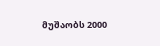მუშაობს 2000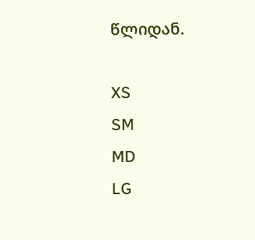წლიდან.

XS
SM
MD
LG